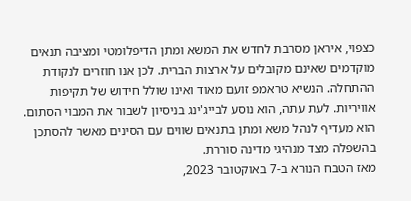כצפוי, איראן מסרבת לחדש את המשא ומתן הדיפלומטי ומציבה תנאים מוקדמים שאינם מקובלים על ארצות הברית. לכן אנו חוזרים לנקודת ההתחלה. הנשיא טראמפ זועם מאוד ואינו שולל חידוש של תקיפות אוויריות. לעת עתה, הוא נוסע לבייג'ינג בניסיון לשבור את המבוי הסתום. הוא מעדיף לנהל משא ומתן בתנאים שווים עם הסינים מאשר להסתכן בהשפלה מצד מנהיגי מדינה סוררת.
מאז הטבח הנורא ב-7 באוקטובר 2023,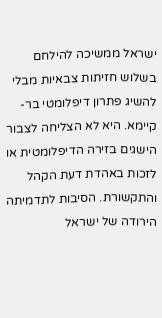ישראל ממשיכה להילחם בשלוש חזיתות צבאיות מבלי להשיג פתרון דיפלומטי בר-קיימא. היא לא הצליחה לצבור הישגים בזירה הדיפלומטית או לזכות באהדת דעת הקהל והתקשורת. הסיבות לתדמיתה הירודה של ישראל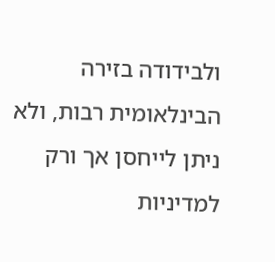ולבידודה בזירה הבינלאומית רבות, ולא ניתן לייחסן אך ורק למדיניות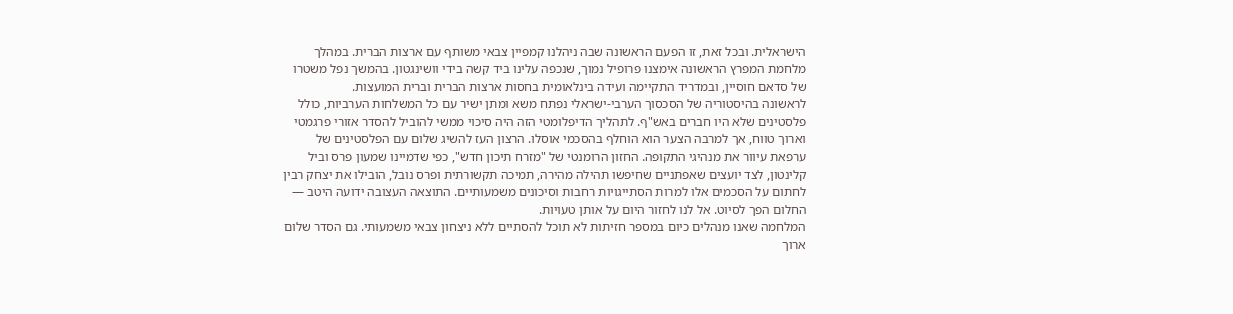הישראלית. ובכל זאת, זו הפעם הראשונה שבה ניהלנו קמפיין צבאי משותף עם ארצות הברית. במהלך מלחמת המפרץ הראשונה אימצנו פרופיל נמוך, שנכפה עלינו ביד קשה בידי וושינגטון. בהמשך נפל משטרו של סדאם חוסיין, ובמדריד התקיימה ועידה בינלאומית בחסות ארצות הברית וברית המועצות.
לראשונה בהיסטוריה של הסכסוך הערבי-ישראלי נפתח משא ומתן ישיר עם כל המשלחות הערביות, כולל פלסטינים שלא היו חברים באש"ף. לתהליך הדיפלומטי הזה היה סיכוי ממשי להוביל להסדר אזורי פרגמטי וארוך טווח, אך למרבה הצער הוא הוחלף בהסכמי אוסלו. הרצון העז להשיג שלום עם הפלסטינים של ערפאת עיוור את מנהיגי התקופה. החזון הרומנטי של "מזרח תיכון חדש", כפי שדמיינו שמעון פרס וביל קלינטון, לצד יועצים שאפתניים שחיפשו תהילה מהירה, תמיכה תקשורתית ופרס נובל, הובילו את יצחק רבין לחתום על הסכמים אלו למרות הסתייגויות רחבות וסיכונים משמעותיים. התוצאה העצובה ידועה היטב — החלום הפך לסיוט. אל לנו לחזור היום על אותן טעויות.
המלחמה שאנו מנהלים כיום במספר חזיתות לא תוכל להסתיים ללא ניצחון צבאי משמעותי. גם הסדר שלום ארוך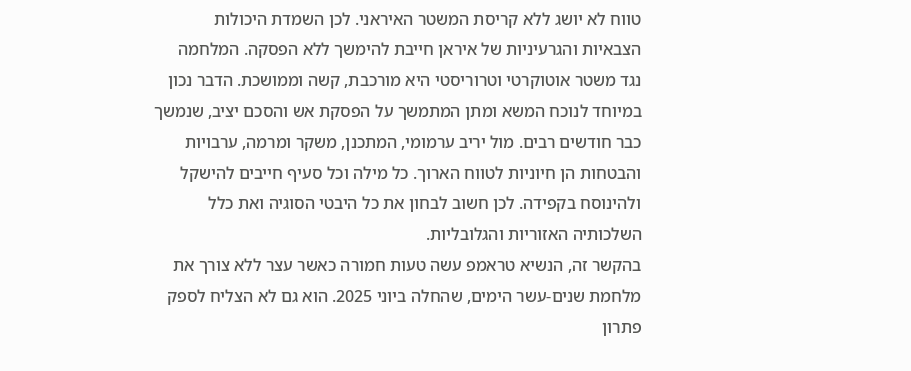טווח לא יושג ללא קריסת המשטר האיראני. לכן השמדת היכולות הצבאיות והגרעיניות של איראן חייבת להימשך ללא הפסקה. המלחמה נגד משטר אוטוקרטי וטרוריסטי היא מורכבת, קשה וממושכת. הדבר נכון במיוחד לנוכח המשא ומתן המתמשך על הפסקת אש והסכם יציב, שנמשך כבר חודשים רבים. מול יריב ערמומי, המתכנן, משקר ומרמה, ערבויות והבטחות הן חיוניות לטווח הארוך. כל מילה וכל סעיף חייבים להישקל ולהינוסח בקפידה. לכן חשוב לבחון את כל היבטי הסוגיה ואת כלל השלכותיה האזוריות והגלובליות.
בהקשר זה, הנשיא טראמפ עשה טעות חמורה כאשר עצר ללא צורך את מלחמת שנים-עשר הימים, שהחלה ביוני 2025. הוא גם לא הצליח לספק פתרון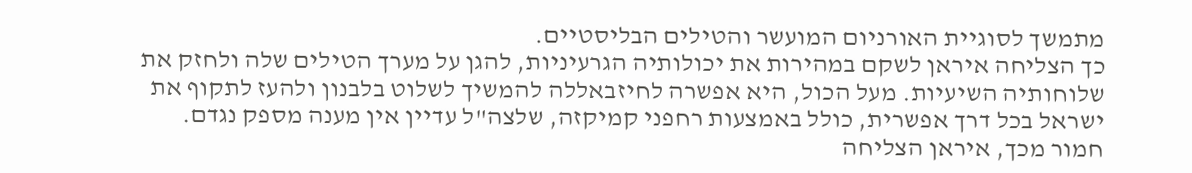מתמשך לסוגיית האורניום המועשר והטילים הבליסטיים.
כך הצליחה איראן לשקם במהירות את יכולותיה הגרעיניות, להגן על מערך הטילים שלה ולחזק את שלוחותיה השיעיות. מעל הכול, היא אפשרה לחיזבאללה להמשיך לשלוט בלבנון ולהעז לתקוף את ישראל בכל דרך אפשרית, כולל באמצעות רחפני קמיקזה, שלצה"ל עדיין אין מענה מספק נגדם.
חמור מכך, איראן הצליחה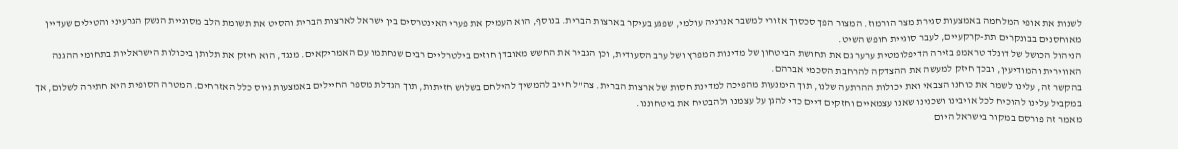לשנות את אופי המלחמה באמצעות סגירת מצר הורמוז. המצור הפך סכסוך אזורי למשבר אנרגיה עולמי, שפגע בעיקר בארצות הברית. בנוסף, הוא העמיק את פערי האינטרסים בין ישראל לארצות הברית והסיט את תשומת הלב מסוגיית הנשק הגרעיני והטילים שעדיין מאוחסנים בבונקרים תת-קרקעיים, לעבר סוגיית חופש השיט.
הניהול הכושל של דונלד טראמפ בזירה הדיפלומטית ערער גם את תחושת הביטחון של מדינות המפרץ ושל ערב הסעודית, וכן הגביר את החשש מאובדן חוזים בילטרליים רבים שנחתמו עם האמריקאים. מנגד, הוא חיזק את תלותן ביכולות הישראליות בתחומי ההגנה האווירית והמודיעין, ובכך חיזק למעשה את ההצדקה להרחבת הסכמי אברהם.
בהקשר זה, עלינו לשמר את כוחנו הצבאי ואת יכולות ההרתעה שלנו, תוך הימנעות מהפיכה למדינת חסות של ארצות הברית. צה"ל חייב להמשיך להילחם בשלוש חזיתות, תוך הגדלת מספר החיילים באמצעות גיוס כלל האזרחים. המטרה הסופית היא חתירה לשלום, אך במקביל עלינו להוכיח לכל אויבינו ושכנינו שאנו עצמאיים וחזקים דיים כדי להגן על עצמנו ולהבטיח את ביטחוננו.
מאמר זה פורסם במקור בישראל היום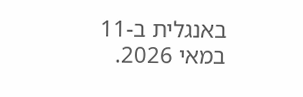באנגלית ב-11 במאי 2026.